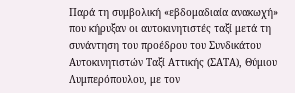Παρά τη συμβολική «εβδομαδιαία ανακωχή» που κήρυξαν οι αυτοκινητιστές ταξί μετά τη συνάντηση του προέδρου του Συνδικάτου Αυτοκινητιστών Ταξί Αττικής (ΣΑΤΑ), Θύμιου Λυμπερόπουλου, με τον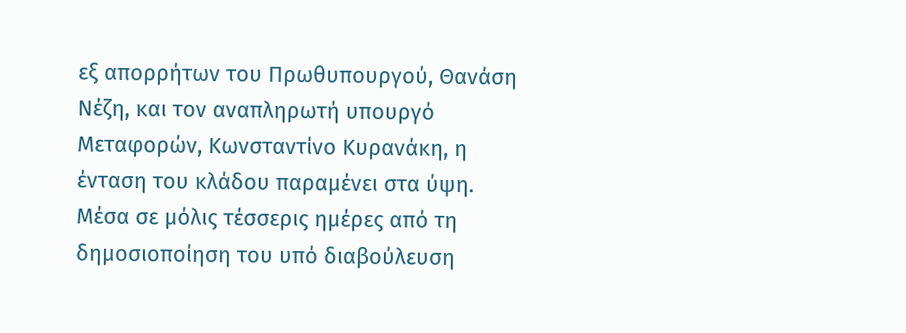εξ απορρήτων του Πρωθυπουργού, Θανάση Νέζη, και τον αναπληρωτή υπουργό Μεταφορών, Κωνσταντίνο Κυρανάκη, η ένταση του κλάδου παραμένει στα ύψη.
Μέσα σε μόλις τέσσερις ημέρες από τη δημοσιοποίηση του υπό διαβούλευση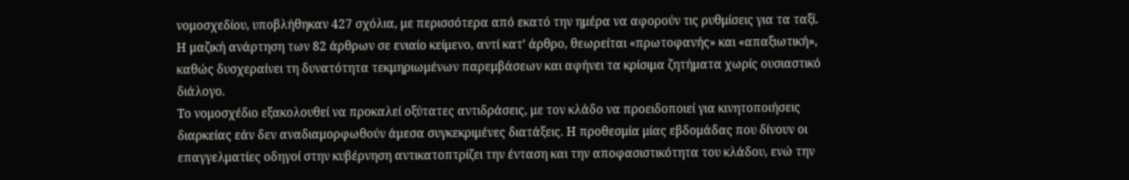νομοσχεδίου, υποβλήθηκαν 427 σχόλια, με περισσότερα από εκατό την ημέρα να αφορούν τις ρυθμίσεις για τα ταξί. Η μαζική ανάρτηση των 82 άρθρων σε ενιαίο κείμενο, αντί κατ’ άρθρο, θεωρείται «πρωτοφανής» και «απαξιωτική», καθώς δυσχεραίνει τη δυνατότητα τεκμηριωμένων παρεμβάσεων και αφήνει τα κρίσιμα ζητήματα χωρίς ουσιαστικό διάλογο.
Το νομοσχέδιο εξακολουθεί να προκαλεί οξύτατες αντιδράσεις, με τον κλάδο να προειδοποιεί για κινητοποιήσεις διαρκείας εάν δεν αναδιαμορφωθούν άμεσα συγκεκριμένες διατάξεις. Η προθεσμία μίας εβδομάδας που δίνουν οι επαγγελματίες οδηγοί στην κυβέρνηση αντικατοπτρίζει την ένταση και την αποφασιστικότητα του κλάδου, ενώ την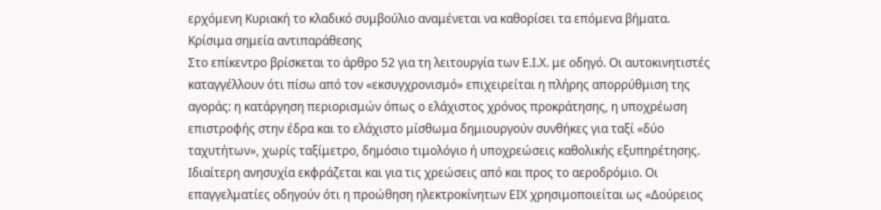ερχόμενη Κυριακή το κλαδικό συμβούλιο αναμένεται να καθορίσει τα επόμενα βήματα.
Κρίσιμα σημεία αντιπαράθεσης
Στο επίκεντρο βρίσκεται το άρθρο 52 για τη λειτουργία των Ε.Ι.Χ. με οδηγό. Οι αυτοκινητιστές καταγγέλλουν ότι πίσω από τον «εκσυγχρονισμό» επιχειρείται η πλήρης απορρύθμιση της αγοράς: η κατάργηση περιορισμών όπως ο ελάχιστος χρόνος προκράτησης, η υποχρέωση επιστροφής στην έδρα και το ελάχιστο μίσθωμα δημιουργούν συνθήκες για ταξί «δύο ταχυτήτων», χωρίς ταξίμετρο, δημόσιο τιμολόγιο ή υποχρεώσεις καθολικής εξυπηρέτησης.
Ιδιαίτερη ανησυχία εκφράζεται και για τις χρεώσεις από και προς το αεροδρόμιο. Οι επαγγελματίες οδηγούν ότι η προώθηση ηλεκτροκίνητων ΕΙΧ χρησιμοποιείται ως «Δούρειος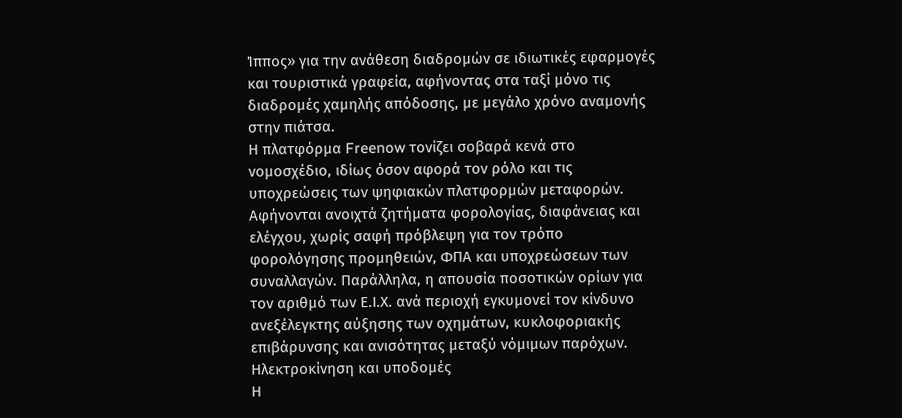Ίππος» για την ανάθεση διαδρομών σε ιδιωτικές εφαρμογές και τουριστικά γραφεία, αφήνοντας στα ταξί μόνο τις διαδρομές χαμηλής απόδοσης, με μεγάλο χρόνο αναμονής στην πιάτσα.
Η πλατφόρμα Freenow τονίζει σοβαρά κενά στο νομοσχέδιο, ιδίως όσον αφορά τον ρόλο και τις υποχρεώσεις των ψηφιακών πλατφορμών μεταφορών. Αφήνονται ανοιχτά ζητήματα φορολογίας, διαφάνειας και ελέγχου, χωρίς σαφή πρόβλεψη για τον τρόπο φορολόγησης προμηθειών, ΦΠΑ και υποχρεώσεων των συναλλαγών. Παράλληλα, η απουσία ποσοτικών ορίων για τον αριθμό των Ε.Ι.Χ. ανά περιοχή εγκυμονεί τον κίνδυνο ανεξέλεγκτης αύξησης των οχημάτων, κυκλοφοριακής επιβάρυνσης και ανισότητας μεταξύ νόμιμων παρόχων.
Ηλεκτροκίνηση και υποδομές
Η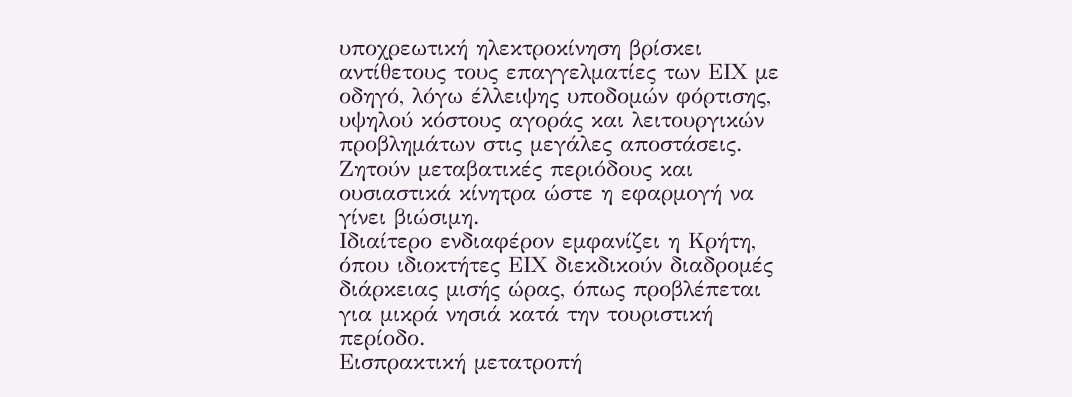υποχρεωτική ηλεκτροκίνηση βρίσκει αντίθετους τους επαγγελματίες των ΕΙΧ με οδηγό, λόγω έλλειψης υποδομών φόρτισης, υψηλού κόστους αγοράς και λειτουργικών προβλημάτων στις μεγάλες αποστάσεις. Ζητούν μεταβατικές περιόδους και ουσιαστικά κίνητρα ώστε η εφαρμογή να γίνει βιώσιμη.
Ιδιαίτερο ενδιαφέρον εμφανίζει η Κρήτη, όπου ιδιοκτήτες ΕΙΧ διεκδικούν διαδρομές διάρκειας μισής ώρας, όπως προβλέπεται για μικρά νησιά κατά την τουριστική περίοδο.
Εισπρακτική μετατροπή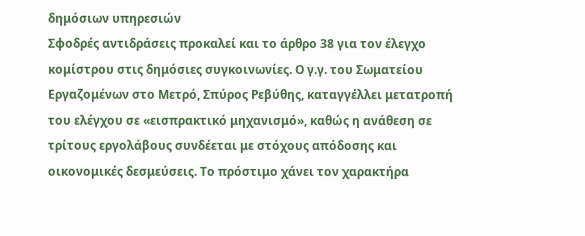δημόσιων υπηρεσιών
Σφοδρές αντιδράσεις προκαλεί και το άρθρο 38 για τον έλεγχο κομίστρου στις δημόσιες συγκοινωνίες. Ο γ.γ. του Σωματείου Εργαζομένων στο Μετρό, Σπύρος Ρεβύθης, καταγγέλλει μετατροπή του ελέγχου σε «εισπρακτικό μηχανισμό», καθώς η ανάθεση σε τρίτους εργολάβους συνδέεται με στόχους απόδοσης και οικονομικές δεσμεύσεις. Το πρόστιμο χάνει τον χαρακτήρα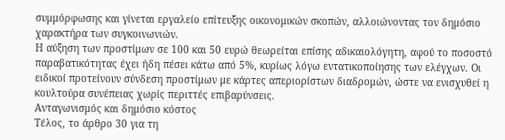συμμόρφωσης και γίνεται εργαλείο επίτευξης οικονομικών σκοπών, αλλοιώνοντας τον δημόσιο χαρακτήρα των συγκοινωνιών.
Η αύξηση των προστίμων σε 100 και 50 ευρώ θεωρείται επίσης αδικαιολόγητη, αφού το ποσοστό παραβατικότητας έχει ήδη πέσει κάτω από 5%, κυρίως λόγω εντατικοποίησης των ελέγχων. Οι ειδικοί προτείνουν σύνδεση προστίμων με κάρτες απεριορίστων διαδρομών, ώστε να ενισχυθεί η κουλτούρα συνέπειας χωρίς περιττές επιβαρύνσεις.
Ανταγωνισμός και δημόσιο κόστος
Τέλος, το άρθρο 30 για τη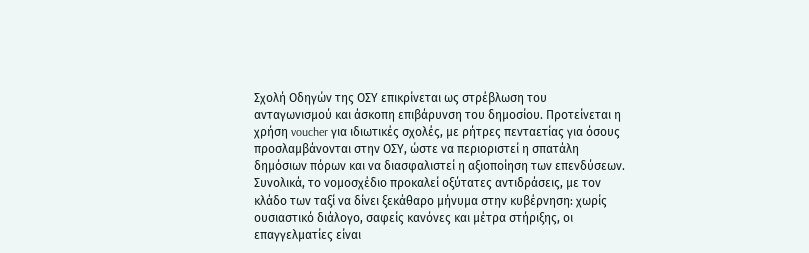Σχολή Οδηγών της ΟΣΥ επικρίνεται ως στρέβλωση του ανταγωνισμού και άσκοπη επιβάρυνση του δημοσίου. Προτείνεται η χρήση voucher για ιδιωτικές σχολές, με ρήτρες πενταετίας για όσους προσλαμβάνονται στην ΟΣΥ, ώστε να περιοριστεί η σπατάλη δημόσιων πόρων και να διασφαλιστεί η αξιοποίηση των επενδύσεων.
Συνολικά, το νομοσχέδιο προκαλεί οξύτατες αντιδράσεις, με τον κλάδο των ταξί να δίνει ξεκάθαρο μήνυμα στην κυβέρνηση: χωρίς ουσιαστικό διάλογο, σαφείς κανόνες και μέτρα στήριξης, οι επαγγελματίες είναι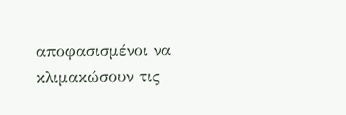αποφασισμένοι να κλιμακώσουν τις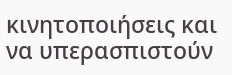κινητοποιήσεις και να υπερασπιστούν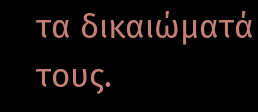τα δικαιώματά τους.